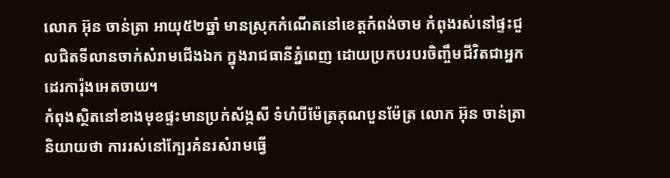លោក អ៊ុន ចាន់ត្រា អាយុ៥២ឆ្នាំ មានស្រុកកំណើតនៅខេត្តកំពង់ចាម កំពុងរស់នៅផ្ទះជួលជិតទីលានចាក់សំរាមជើងឯក ក្នុងរាជធានីភ្នំពេញ ដោយប្រកបរបរចិញ្ចឹមជីវិតជាអ្នកដេរការ៉ុងអេតចាយ។
កំពុងស្ថិតនៅខាងមុខផ្ទះមានប្រក់ស័ង្កសី ទំហំបីម៉ែត្រគុណបួនម៉ែត្រ លោក អ៊ុន ចាន់ត្រា និយាយថា ការរស់នៅក្បែរគំនរសំរាមធ្វើ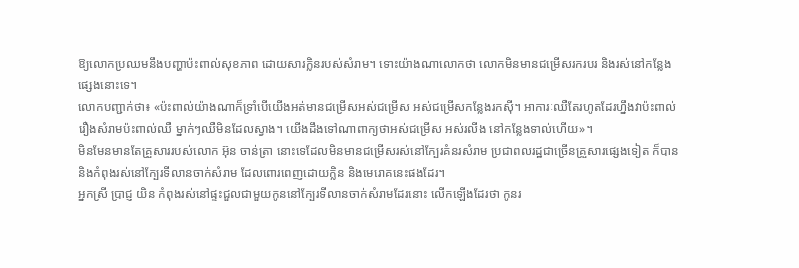ឱ្យលោកប្រឈមនឹងបញ្ហាប៉ះពាល់សុខភាព ដោយសារក្លិនរបស់សំរាម។ ទោះយ៉ាងណាលោកថា លោកមិនមានជម្រើសរករបរ និងរស់នៅកន្លែងផ្សេងនោះទេ។
លោកបញ្ជាក់ថា៖ «ប៉ះពាល់យ៉ាងណាក៏ទ្រាំបើយើងអត់មានជម្រើសអស់ជម្រើស អស់ជម្រើសកន្លែងរកស៊ី។ អាការៈឈឺតែរហូតដែរហ្នឹងវាប៉ះពាល់រឿងសំរាមប៉ះពាល់ឈឺ ម្នាក់ៗឈឺមិនដែលស្វាង។ យើងដឹងទៅណាពាក្យថាអស់ជម្រើស អស់រលីង នៅកន្លែងទាល់ហើយ»។
មិនមែនមានតែគ្រួសាររបស់លោក អ៊ុន ចាន់ត្រា នោះទេដែលមិនមានជម្រើសរស់នៅក្បែរគំនរសំរាម ប្រជាពលរដ្ឋជាច្រើនគ្រួសារផ្សេងទៀត ក៏បាននិងកំពុងរស់នៅក្បែរទីលានចាក់សំរាម ដែលពោរពេញដោយក្លិន និងមេរោគនេះផងដែរ។
អ្នកស្រី ប្រាជ្ញ យិន កំពុងរស់នៅផ្ទះជួលជាមួយកូននៅក្បែរទីលានចាក់សំរាមដែរនោះ លើកឡើងដែរថា កូនរ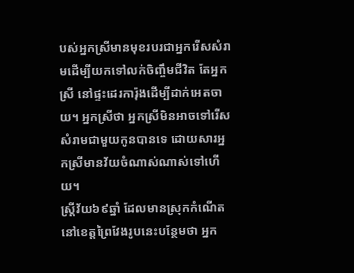បស់អ្នកស្រីមានមុខរបរជាអ្នករើសសំរាមដើម្បីយកទៅលក់ចិញ្ចឹមជីវិត តែអ្នកស្រី នៅផ្ទះដេរការ៉ុងដើម្បីដាក់អេតចាយ។ អ្នកស្រីថា អ្នកស្រីមិនអាចទៅរើសសំរាមជាមួយកូនបានទេ ដោយសារអ្នកស្រីមានវ័យចំណាស់ណាស់ទៅហើយ។
ស្រ្តីវ័យ៦៩ឆ្នាំ ដែលមានស្រុកកំណើតនៅខេត្តព្រៃវែងរូបនេះបន្ថែមថា អ្នក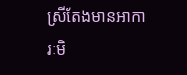ស្រីតែងមានអាការៈមិ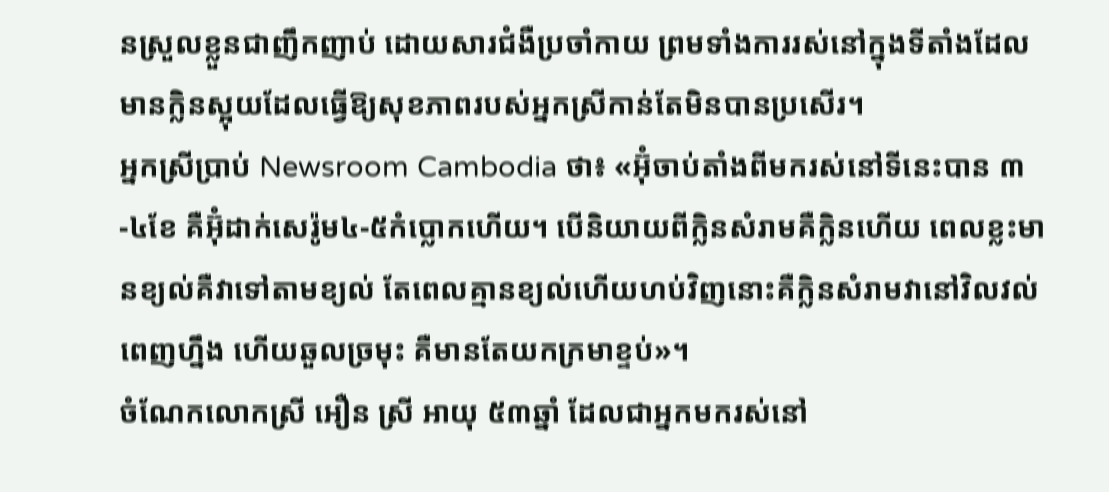នស្រួលខ្លួនជាញឹកញាប់ ដោយសារជំងឺប្រចាំកាយ ព្រមទាំងការរស់នៅក្នុងទីតាំងដែលមានក្លិនស្អុយដែលធ្វើឱ្យសុខភាពរបស់អ្នកស្រីកាន់តែមិនបានប្រសើរ។
អ្នកស្រីប្រាប់ Newsroom Cambodia ថា៖ «អ៊ុំចាប់តាំងពីមករស់នៅទីនេះបាន ៣-៤ខែ គឺអ៊ុំដាក់សេរ៉ូម៤-៥កំប្លោកហើយ។ បើនិយាយពីក្លិនសំរាមគឺក្លិនហើយ ពេលខ្លះមានខ្យល់គឺវាទៅតាមខ្យល់ តែពេលគ្មានខ្យល់ហើយហប់វិញនោះគឺក្លិនសំរាមវានៅវិលវល់ពេញហ្នឹង ហើយឆួលច្រមុះ គឺមានតែយកក្រមាខ្ទប់»។
ចំណែកលោកស្រី អឿន ស្រី អាយុ ៥៣ឆ្នាំ ដែលជាអ្នកមករស់នៅ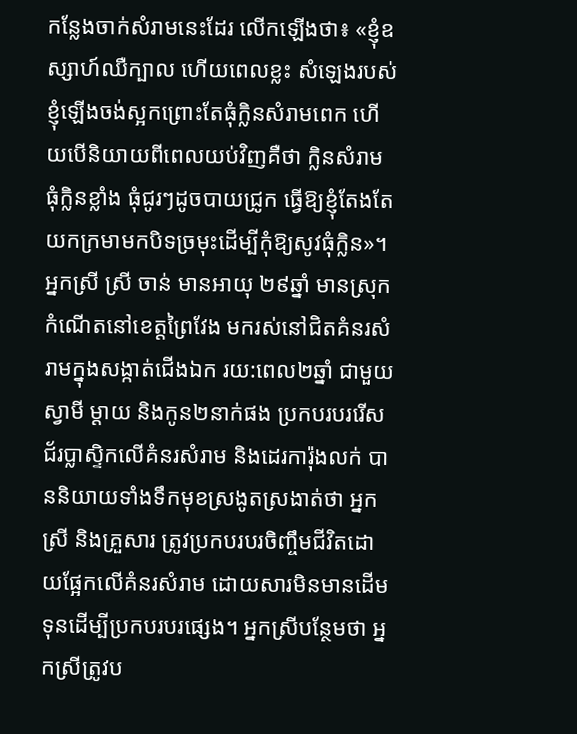កន្លែងចាក់សំរាមនេះដែរ លើកឡើងថា៖ «ខ្ញុំឧស្សាហ៍ឈឺក្បាល ហើយពេលខ្លះ សំឡេងរបស់ខ្ញុំឡើងចង់ស្អកព្រោះតែធុំក្លិនសំរាមពេក ហើយបើនិយាយពីពេលយប់វិញគឺថា ក្លិនសំរាមធុំក្លិនខ្លាំង ធុំជូរៗដូចបាយជ្រូក ធ្វើឱ្យខ្ញុំតែងតែយកក្រមាមកបិទច្រមុះដើម្បីកុំឱ្យសូវធុំក្លិន»។
អ្នកស្រី ស្រី ចាន់ មានអាយុ ២៩ឆ្នាំ មានស្រុកកំណើតនៅខេត្តព្រៃវែង មករស់នៅជិតគំនរសំរាមក្នុងសង្កាត់ជើងឯក រយ:ពេល២ឆ្នាំ ជាមួយស្វាមី ម្ដាយ និងកូន២នាក់ផង ប្រកបរបររើសជ័រប្លាស្ទិកលើគំនរសំរាម និងដេរការ៉ុងលក់ បាននិយាយទាំងទឹកមុខស្រងូតស្រងាត់ថា អ្នកស្រី និងគ្រួសារ ត្រូវប្រកបរបរចិញ្ចឹមជីវិតដោយផ្អែកលើគំនរសំរាម ដោយសារមិនមានដើមទុនដើម្បីប្រកបរបរផ្សេង។ អ្នកស្រីបន្ថែមថា អ្នកស្រីត្រូវប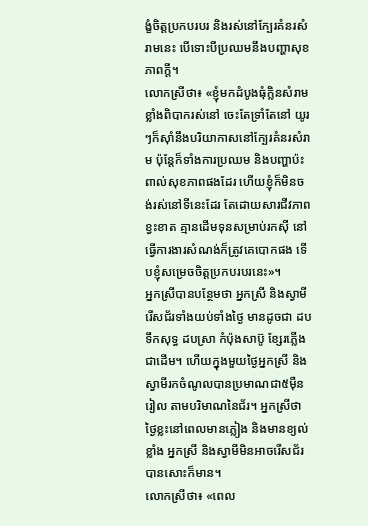ង្ខំចិត្តប្រកបរបរ និងរស់នៅក្បែរគំនរសំរាមនេះ បើទោះបីប្រឈមនឹងបញ្ហាសុខភាពក្តី។
លោកស្រីថា៖ «ខ្ញុំមកដំបូងធុំក្លិនសំរាមខ្លាំងពិបាករស់នៅ ចេះតែទ្រាំតែនៅ យូរៗក៏ស៊ាំនឹងបរិយាកាសនៅក្បែរគំនរសំរាម ប៉ុន្តែក៏ទាំងការប្រឈម និងបញ្ហាប៉ះពាល់សុខភាពផងដែរ ហើយខ្ញុំក៏មិនចង់រស់នៅទីនេះដែរ តែដោយសារជីវភាពខ្វះខាត គ្មានដើមទុនសម្រាប់រកស៊ី នៅធ្វើការងារសំណង់ក៏ត្រូវគេបោកផង ទើបខ្ញុំសម្រេចចិត្តប្រកបរបរនេះ»។
អ្នកស្រីបានបន្ថែមថា អ្នកស្រី និងស្វាមីរើសជ័រទាំងយប់ទាំងថ្ងៃ មានដូចជា ដបទឹកសុទ្ធ ដបស្រា កំប៉ុងសាប៊ូ ខ្សែរភ្លើងជាដើម។ ហើយក្នុងមួយថ្ងៃអ្នកស្រី និងស្វាមីរកចំណូលបានប្រមាណជា៥ម៉ឺនរៀល តាមបរិមាណនៃជ័រ។ អ្នកស្រីថា ថ្ងៃខ្លះនៅពេលមានភ្លៀង និងមានខ្យល់ខ្លាំង អ្នកស្រី និងស្វាមីមិនអាចរើសជ័របានសោះក៏មាន។
លោកស្រីថា៖ «ពេល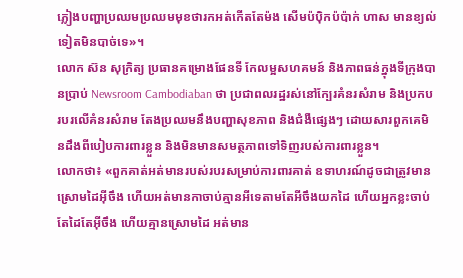ភ្លៀងបញ្ហាប្រឈមប្រឈមមុខថារកអត់កើតតែម៉ង សើមប៉ប៉ិកប៉ប៉ាក់ ហាស មានខ្យល់ទៀតមិនបាច់ទេ»។
លោក ស៊ន សុក្រិត្យ ប្រធានគម្រោងផែនទី កែលម្អសហគមន៍ និងភាពធន់ក្នុងទីក្រុងបានប្រាប់ Newsroom Cambodiaban ថា ប្រជាពលរដ្ឋរស់នៅក្បែរគំនរសំរាម និងប្រកបរបរលើគំនរសំរាម តែងប្រឈមនឹងបញ្ហាសុខភាព និងជំងឺផ្សេងៗ ដោយសារពួកគេមិនដឹងពីបៀបការពារខ្លួន និងមិនមានសមត្ថភាពទៅទិញរបស់ការពារខ្លួន។
លោកថា៖ «ពួកគាត់អត់មានរបស់របរសម្រាប់ការពារគាត់ ឧទាហរណ៍ដូចជាត្រូវមានស្រោមដៃអ៊ីចឹង ហើយអត់មានកាចាប់គ្មានអីទេតាមតែអីចឹងយកដៃ ហើយអ្នកខ្លះចាប់តែដៃតែអ៊ីចឹង ហើយគ្មានស្រោមដៃ អត់មាន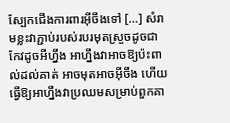ស្បែកជើងការពារអ៊ីចឹងទៅ […] សំរាមខ្លះវាភ្ជាប់របស់របរមុតស្រួចដូចជាកែវដូចអីហ្នឹង អាហ្នឹងវាអាចឱ្យប៉ះពាល់ដល់គាត់ អាចមុតអាចអ៊ីចឹង ហើយធ្វើឱ្យអាហ្នឹងវាប្រឈមសម្រាប់ពួកគា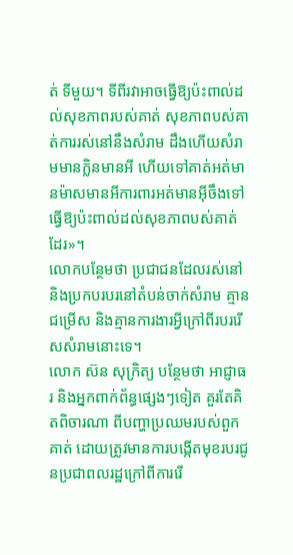ត់ ទីមួយ។ ទីពីរវាអាចធ្វើឱ្យប៉ះពាល់ដល់សុខភាពរបស់គាត់ សុខភាពបស់គាត់ការរស់នៅនឹងសំរាម ដឹងហើយសំរាមមានក្លិនមានអី ហើយទៅគាត់អត់មានម៉ាសមានអីការពារអត់មានអ៊ីចឹងទៅ ធ្វើឱ្យប៉ះពាល់ដល់សុខភាពបស់គាត់ដែរ»។
លោកបន្ថែមថា ប្រជាជនដែលរស់នៅ និងប្រកបរបរនៅតំបន់ចាក់សំរាម គ្មានជម្រើស និងគ្មានការងារអ្វីក្រៅពីរបររើសសំរាមនោះទេ។
លោក ស៊ន សុក្រិត្យ បន្ថែមថា អាជ្ញាធរ និងអ្នកពាក់ព័ន្ធផ្សេងៗទៀត គួរតែគិតពិចារណា ពីបញ្ហាប្រឈមរបស់ពួកគាត់ ដោយត្រូវមានការបង្កើតមុខរបរជូនប្រជាពលរដ្ឋក្រៅពីការរើ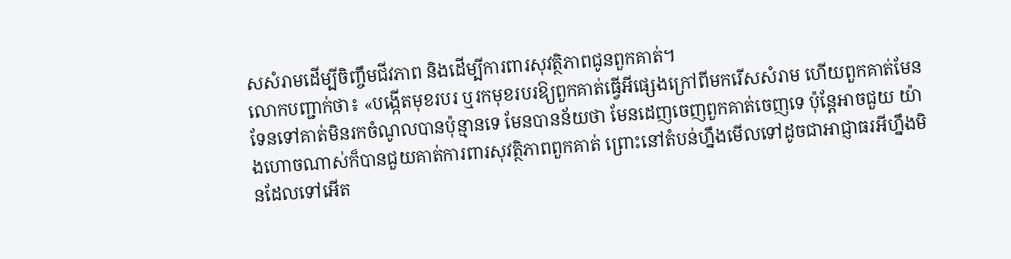សសំរាមដើម្បីចិញ្ចឹមជីវភាព និងដើម្បីការពារសុវត្ថិភាពជូនពួកគាត់។
លោកបញ្ជាក់ថា៖ «បង្កើតមុខរបរ ឬរកមុខរបរឱ្យពួកគាត់ធ្វើអីផ្សេងក្រៅពីមករើសសំរាម ហើយពួកគាត់មែនទែនទៅគាត់មិនរកចំណូលបានប៉ុន្មានទេ មែនបានន័យថា មែនដេញចេញពួកគាត់ចេញទេ ប៉ុន្តែអាចជួយ យ៉ាងហោចណាស់ក៏បានជួយគាត់ការពារសុវត្ថិភាពពួកគាត់ ព្រោះនៅតំបន់ហ្នឹងមើលទៅដូចជាអាជ្ញាធរអីហ្នឹងមិនដែលទៅអើត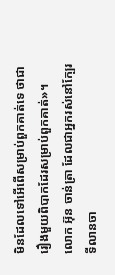មិនដែលទៅអើពើសម្រាប់ពួកគាត់ទេ ថាជារឿងមួយពិបាកដែរសម្រាប់ពួកគាត់»។
លោក អ៊ុន ចាន់ត្រា ដែលជាអ្នករស់នៅក្បែរទីលានចា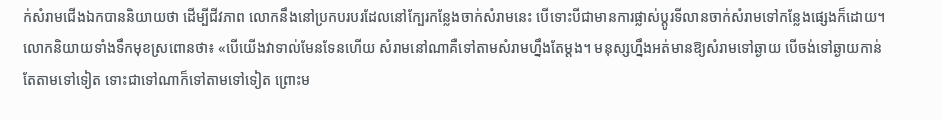ក់សំរាមជើងឯកបាននិយាយថា ដើម្បីជីវភាព លោកនឹងនៅប្រកបរបរដែលនៅក្បែរកន្លែងចាក់សំរាមនេះ បើទោះបីជាមានការផ្លាស់ប្តូរទីលានចាក់សំរាមទៅកន្លែងផ្សេងក៏ដោយ។
លោកនិយាយទាំងទឹកមុខស្រពោនថា៖ «បើយើងវាទាល់មែនទែនហើយ សំរាមនៅណាគឺទៅតាមសំរាមហ្នឹងតែម្តង។ មនុស្សហ្នឹងអត់មានឱ្យសំរាមទៅឆ្ងាយ បើចង់ទៅឆ្ងាយកាន់តែតាមទៅទៀត ទោះជាទៅណាក៏ទៅតាមទៅទៀត ព្រោះម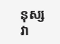នុស្សវា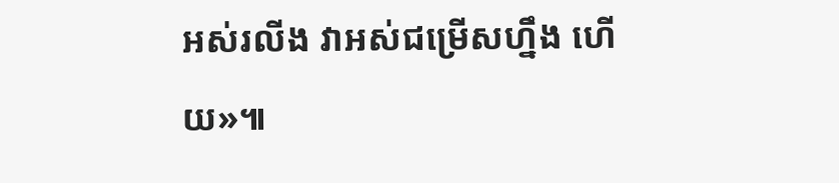អស់រលីង វាអស់ជម្រើសហ្នឹង ហើយ»៕